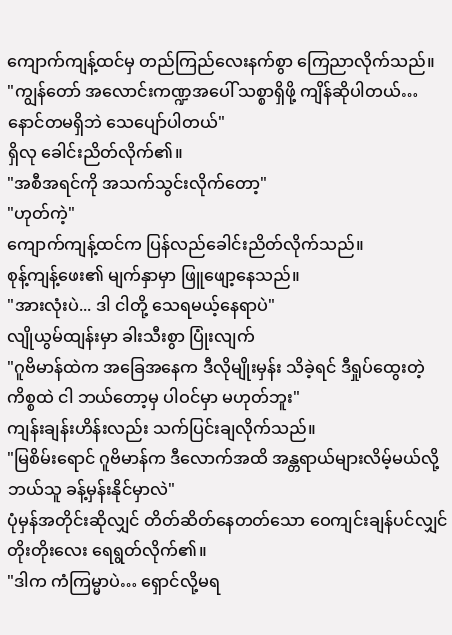ကျောက်ကျန့်ထင်မှ တည်ကြည်လေးနက်စွာ ကြေညာလိုက်သည်။
"ကျွန်တော် အလောင်းကဏ္ဍအပေါ် သစ္စာရှိဖို့ ကျိန်ဆိုပါတယ်… နောင်တမရှိဘဲ သေပျော်ပါတယ်"
ရှိလု ခေါင်းညိတ်လိုက်၏။
"အစီအရင်ကို အသက်သွင်းလိုက်တော့"
"ဟုတ်ကဲ့"
ကျောက်ကျန့်ထင်က ပြန်လည်ခေါင်းညိတ်လိုက်သည်။
စုန့်ကျန့်ဖေး၏ မျက်နှာမှာ ဖြူဖျော့နေသည်။
"အားလုံးပဲ... ဒါ ငါတို့ သေရမယ့်နေရာပဲ"
လျိုယွမ်ထျန်းမှာ ခါးသီးစွာ ပြုံးလျက်
"ဂူဗိမာန်ထဲက အခြေအနေက ဒီလိုမျိုးမှန်း သိခဲ့ရင် ဒီရှုပ်ထွေးတဲ့ကိစ္စထဲ ငါ ဘယ်တော့မှ ပါဝင်မှာ မဟုတ်ဘူး"
ကျန်းချန်းဟိန်းလည်း သက်ပြင်းချလိုက်သည်။
"မြစိမ်းရောင် ဂူဗိမာန်က ဒီလောက်အထိ အန္တရာယ်များလိမ့်မယ်လို့ ဘယ်သူ ခန့်မှန်းနိုင်မှာလဲ"
ပုံမှန်အတိုင်းဆိုလျှင် တိတ်ဆိတ်နေတတ်သော ဝေကျင်းချန်ပင်လျှင် တိုးတိုးလေး ရေရွတ်လိုက်၏။
"ဒါက ကံကြမ္မာပဲ… ရှောင်လို့မရ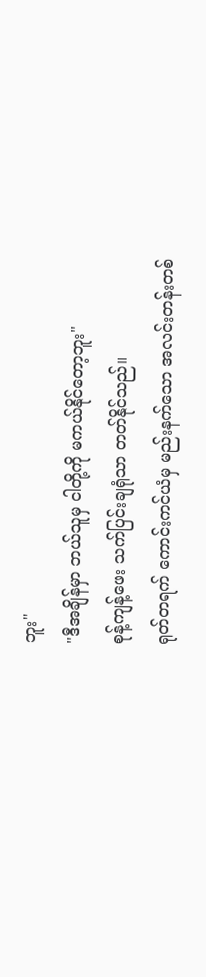ဘူး"
"ဒီအချိန်မှာ ဘယ်သူမှ ငါတို့ကို မကယ်နိုင်တော့ဘူး"
စုန့်ကျန့်ဖေး သက်ပြင်းချရုံသာ တတ်နိုင်သည်။
ရုတ်တရက် ကောင်းကင်ယံမှ မည်းနက်သော အလင်းတန်းတစ်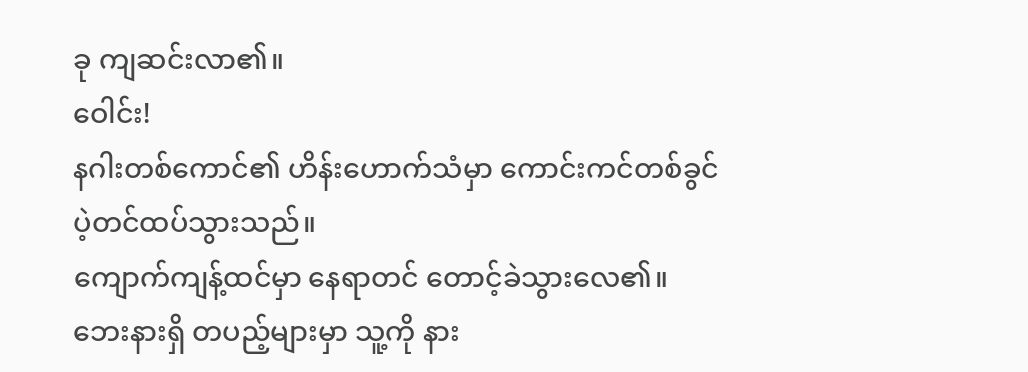ခု ကျဆင်းလာ၏။
ဝေါင်း!
နဂါးတစ်ကောင်၏ ဟိန်းဟောက်သံမှာ ကောင်းကင်တစ်ခွင် ပဲ့တင်ထပ်သွားသည်။
ကျောက်ကျန့်ထင်မှာ နေရာတင် တောင့်ခဲသွားလေ၏။ ဘေးနားရှိ တပည့်များမှာ သူ့ကို နား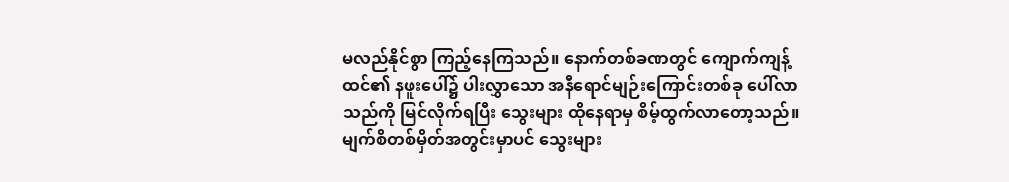မလည်နိုင်စွာ ကြည့်နေကြသည်။ နောက်တစ်ခဏတွင် ကျောက်ကျန့်ထင်၏ နဖူးပေါ်၌ ပါးလွှာသော အနီရောင်မျဉ်းကြောင်းတစ်ခု ပေါ်လာသည်ကို မြင်လိုက်ရပြီး သွေးများ ထိုနေရာမှ စိမ့်ထွက်လာတော့သည်။ မျက်စိတစ်မှိတ်အတွင်းမှာပင် သွေးများ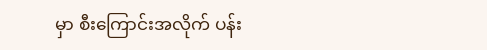မှာ စီးကြောင်းအလိုက် ပန်း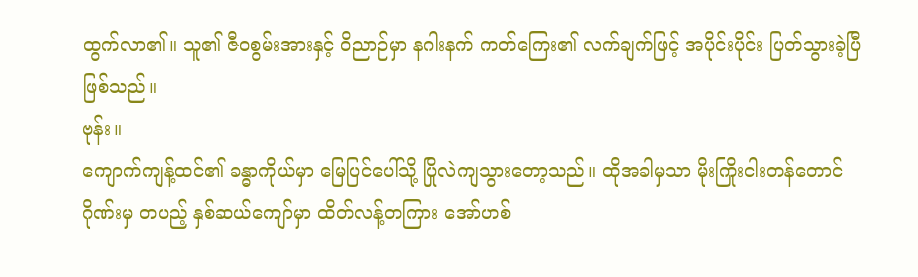ထွက်လာ၏။ သူ၏ ဇီဝစွမ်းအားနှင့် ဝိညာဉ်မှာ နဂါးနက် ကတ်ကြေး၏ လက်ချက်ဖြင့် အပိုင်းပိုင်း ပြတ်သွားခဲ့ပြီ ဖြစ်သည်။
ဗုန်း။
ကျောက်ကျန့်ထင်၏ ခန္ဓာကိုယ်မှာ မြေပြင်ပေါ်သို့ ပြိုလဲကျသွားတော့သည်။ ထိုအခါမှသာ မိုးကြိုးငါးတန်တောင်ဂိုဏ်းမှ တပည့် နှစ်ဆယ်ကျော်မှာ ထိတ်လန့်တကြား အော်ဟစ်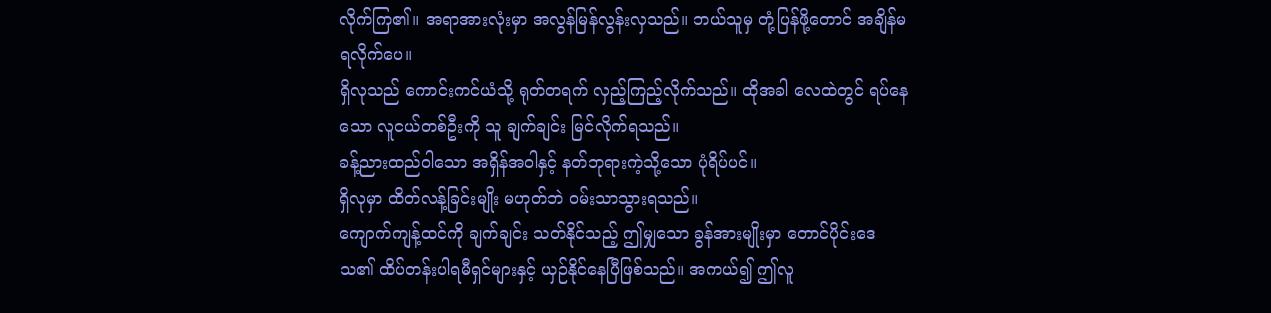လိုက်ကြ၏။ အရာအားလုံးမှာ အလွန်မြန်လွန်းလှသည်။ ဘယ်သူမှ တုံ့ပြန်ဖို့တောင် အချိန်မရလိုက်ပေ။
ရှိလုသည် ကောင်းကင်ယံသို့ ရုတ်တရက် လှည့်ကြည့်လိုက်သည်။ ထိုအခါ လေထဲတွင် ရပ်နေသော လူငယ်တစ်ဦးကို သူ ချက်ချင်း မြင်လိုက်ရသည်။
ခန့်ညားထည်ဝါသော အရှိန်အဝါနှင့် နတ်ဘုရားကဲ့သို့သော ပုံရိပ်ပင်။
ရှိလုမှာ ထိတ်လန့်ခြင်းမျိုး မဟုတ်ဘဲ ဝမ်းသာသွားရသည်။
ကျောက်ကျန့်ထင်ကို ချက်ချင်း သတ်နိုင်သည့် ဤမျှသော ခွန်အားမျိုးမှာ တောင်ပိုင်းဒေသ၏ ထိပ်တန်းပါရမီရှင်များနှင့် ယှဉ်နိုင်နေပြီဖြစ်သည်။ အကယ်၍ ဤလူ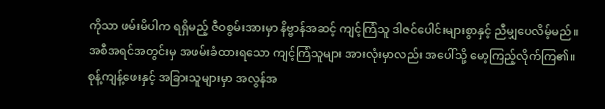ကိုသာ ဖမ်းမိပါက ရရှိမည့် ဇီဝစွမ်းအားမှာ နိဗ္ဗာန်အဆင့် ကျင့်ကြံသူ ဒါဇင်ပေါင်းများစွာနှင့် ညီမျှပေလိမ့်မည်။
အစီအရင်အတွင်းမှ အဖမ်းခံထားရသော ကျင့်ကြံသူများ အားလုံးမှာလည်း အပေါ်သို့ မော့ကြည့်လိုက်ကြ၏။
စုန့်ကျန့်ဖေးနှင့် အခြားသူများမှာ အလွန်အ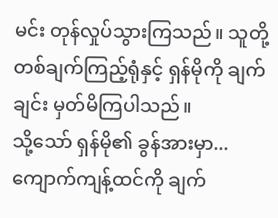မင်း တုန်လှုပ်သွားကြသည်။ သူတို့ တစ်ချက်ကြည့်ရုံနှင့် ရှန်မိုကို ချက်ချင်း မှတ်မိကြပါသည်။
သို့သော် ရှန်မို၏ ခွန်အားမှာ... ကျောက်ကျန့်ထင်ကို ချက်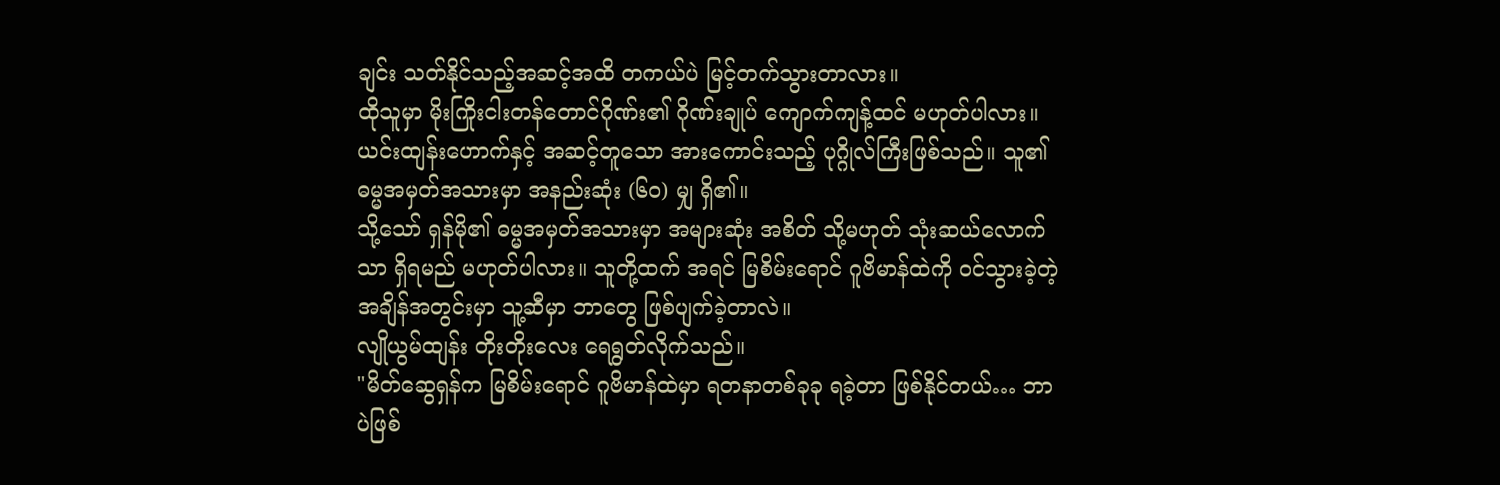ချင်း သတ်နိုင်သည့်အဆင့်အထိ တကယ်ပဲ မြင့်တက်သွားတာလား။
ထိုသူမှာ မိုးကြိုးငါးတန်တောင်ဂိုဏ်း၏ ဂိုဏ်းချုပ် ကျောက်ကျန့်ထင် မဟုတ်ပါလား။
ယင်းထျန်းဟောက်နှင့် အဆင့်တူသော အားကောင်းသည့် ပုဂ္ဂိုလ်ကြီးဖြစ်သည်။ သူ၏ ဓမ္မအမှတ်အသားမှာ အနည်းဆုံး (၆၀) မျှ ရှိ၏။
သို့သော် ရှန်မို၏ ဓမ္မအမှတ်အသားမှာ အများဆုံး အစိတ် သို့မဟုတ် သုံးဆယ်လောက်သာ ရှိရမည် မဟုတ်ပါလား။ သူတို့ထက် အရင် မြစိမ်းရောင် ဂူဗိမာန်ထဲကို ဝင်သွားခဲ့တဲ့ အချိန်အတွင်းမှာ သူ့ဆီမှာ ဘာတွေ ဖြစ်ပျက်ခဲ့တာလဲ။
လျိုယွမ်ထျန်း တိုးတိုးလေး ရေရွတ်လိုက်သည်။
"မိတ်ဆွေရှန်က မြစိမ်းရောင် ဂူဗိမာန်ထဲမှာ ရတနာတစ်ခုခု ရခဲ့တာ ဖြစ်နိုင်တယ်… ဘာပဲဖြစ်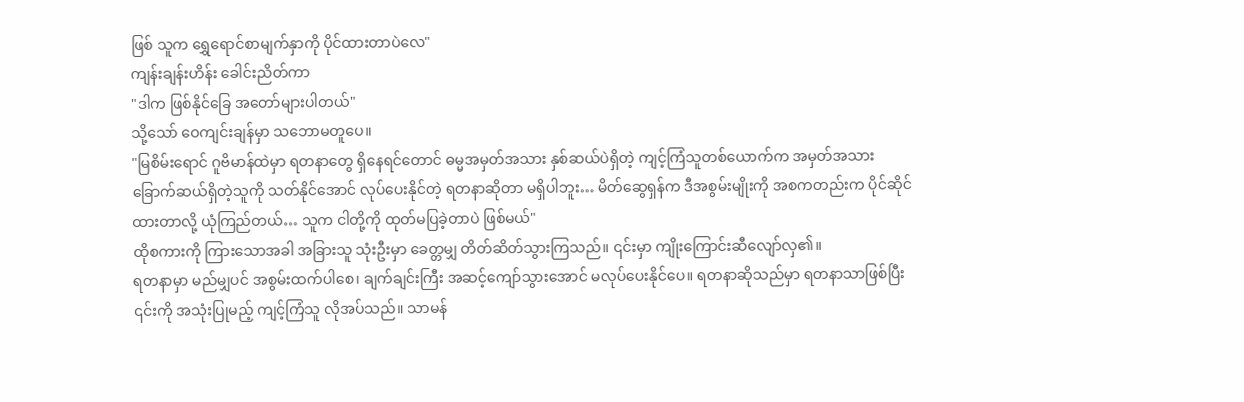ဖြစ် သူက ရွှေရောင်စာမျက်နှာကို ပိုင်ထားတာပဲလေ"
ကျန်းချန်းဟိန်း ခေါင်းညိတ်ကာ
"ဒါက ဖြစ်နိုင်ခြေ အတော်များပါတယ်"
သို့သော် ဝေကျင်းချန်မှာ သဘောမတူပေ။
"မြစိမ်းရောင် ဂူဗိမာန်ထဲမှာ ရတနာတွေ ရှိနေရင်တောင် ဓမ္မအမှတ်အသား နှစ်ဆယ်ပဲရှိတဲ့ ကျင့်ကြံသူတစ်ယောက်က အမှတ်အသား ခြောက်ဆယ်ရှိတဲ့သူကို သတ်နိုင်အောင် လုပ်ပေးနိုင်တဲ့ ရတနာဆိုတာ မရှိပါဘူး… မိတ်ဆွေရှန်က ဒီအစွမ်းမျိုးကို အစကတည်းက ပိုင်ဆိုင်ထားတာလို့ ယုံကြည်တယ်… သူက ငါတို့ကို ထုတ်မပြခဲ့တာပဲ ဖြစ်မယ်"
ထိုစကားကို ကြားသောအခါ အခြားသူ သုံးဦးမှာ ခေတ္တမျှ တိတ်ဆိတ်သွားကြသည်။ ၎င်းမှာ ကျိုးကြောင်းဆီလျော်လှ၏။
ရတနာမှာ မည်မျှပင် အစွမ်းထက်ပါစေ၊ ချက်ချင်းကြီး အဆင့်ကျော်သွားအောင် မလုပ်ပေးနိုင်ပေ။ ရတနာဆိုသည်မှာ ရတနာသာဖြစ်ပြီး ၎င်းကို အသုံးပြုမည့် ကျင့်ကြံသူ လိုအပ်သည်။ သာမန်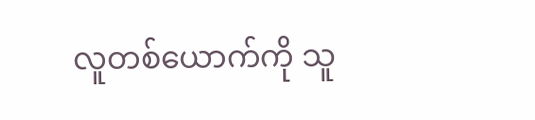လူတစ်ယောက်ကို သူ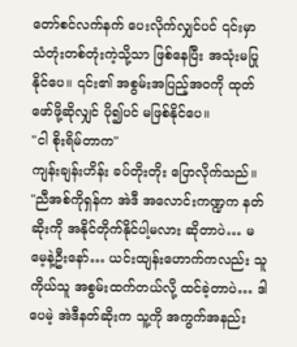တော်စင်လက်နက် ပေးလိုက်လျှင်ပင် ၎င်းမှာ သံတုံးတစ်တုံးကဲ့သို့သာ ဖြစ်နေပြီး အသုံးမပြုနိုင်ပေ။ ၎င်း၏ အစွမ်းအပြည့်အဝကို ထုတ်ဖော်ဖို့ဆိုလျှင် ပို၍ပင် မဖြစ်နိုင်ပေ။
"ငါ စိုးရိမ်တာက"
ကျန်းချန်းဟိန်း ခပ်တိုးတိုး ပြောလိုက်သည်။
"ညီအစ်ကိုရှန်က အဲဒီ အလောင်းကဏ္ဍက နတ်ဆိုးကို အနိုင်တိုက်နိုင်ပါ့မလား ဆိုတာပဲ… မမေ့နဲ့ဦးနော်… ယင်းထျန်းဟောက်ကလည်း သူကိုယ်သူ အစွမ်းထက်တယ်လို့ ထင်ခဲ့တာပဲ… ဒါပေမဲ့ အဲဒီနတ်ဆိုးက သူ့ကို အကွက်အနည်း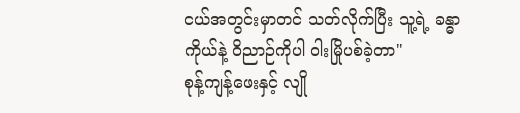ငယ်အတွင်းမှာတင် သတ်လိုက်ပြီး သူ့ရဲ့ ခန္ဓာကိုယ်နဲ့ ဝိညာဉ်ကိုပါ ဝါးမြိုပစ်ခဲ့တာ"
စုန့်ကျန့်ဖေးနှင့် လျို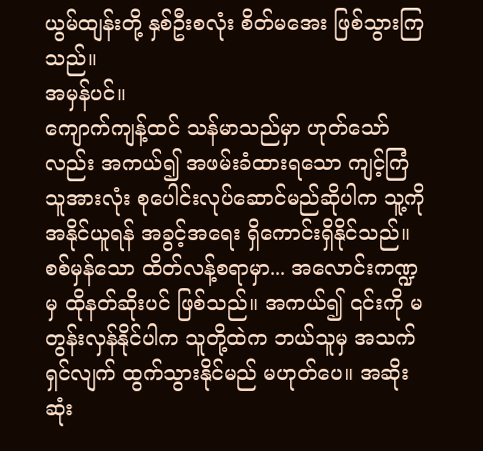ယွမ်ထျန်းတို့ နှစ်ဦးစလုံး စိတ်မအေး ဖြစ်သွားကြသည်။
အမှန်ပင်။
ကျောက်ကျန့်ထင် သန်မာသည်မှာ ဟုတ်သော်လည်း အကယ်၍ အဖမ်းခံထားရသော ကျင့်ကြံသူအားလုံး စုပေါင်းလုပ်ဆောင်မည်ဆိုပါက သူ့ကို အနိုင်ယူရန် အခွင့်အရေး ရှိကောင်းရှိနိုင်သည်။
စစ်မှန်သော ထိတ်လန့်စရာမှာ... အလောင်းကဏ္ဍမှ ထိုနတ်ဆိုးပင် ဖြစ်သည်။ အကယ်၍ ၎င်းကို မတွန်းလှန်နိုင်ပါက သူတို့ထဲက ဘယ်သူမှ အသက်ရှင်လျက် ထွက်သွားနိုင်မည် မဟုတ်ပေ။ အဆိုးဆုံး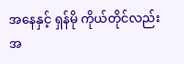အနေနှင့် ရှန်မို ကိုယ်တိုင်လည်း အ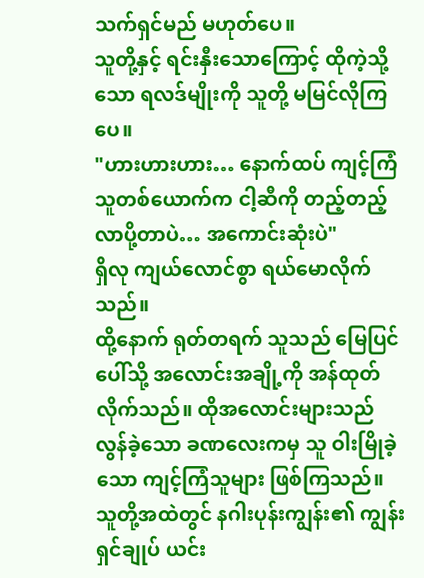သက်ရှင်မည် မဟုတ်ပေ။
သူတို့နှင့် ရင်းနှီးသောကြောင့် ထိုကဲ့သို့သော ရလဒ်မျိုးကို သူတို့ မမြင်လိုကြပေ။
"ဟားဟားဟား… နောက်ထပ် ကျင့်ကြံသူတစ်ယောက်က ငါ့ဆီကို တည့်တည့်လာပို့တာပဲ… အကောင်းဆုံးပဲ"
ရှိလု ကျယ်လောင်စွာ ရယ်မောလိုက်သည်။
ထို့နောက် ရုတ်တရက် သူသည် မြေပြင်ပေါ်သို့ အလောင်းအချို့ကို အန်ထုတ်လိုက်သည်။ ထိုအလောင်းများသည် လွန်ခဲ့သော ခဏလေးကမှ သူ ဝါးမြိုခဲ့သော ကျင့်ကြံသူများ ဖြစ်ကြသည်။ သူတို့အထဲတွင် နဂါးပုန်းကျွန်း၏ ကျွန်းရှင်ချုပ် ယင်း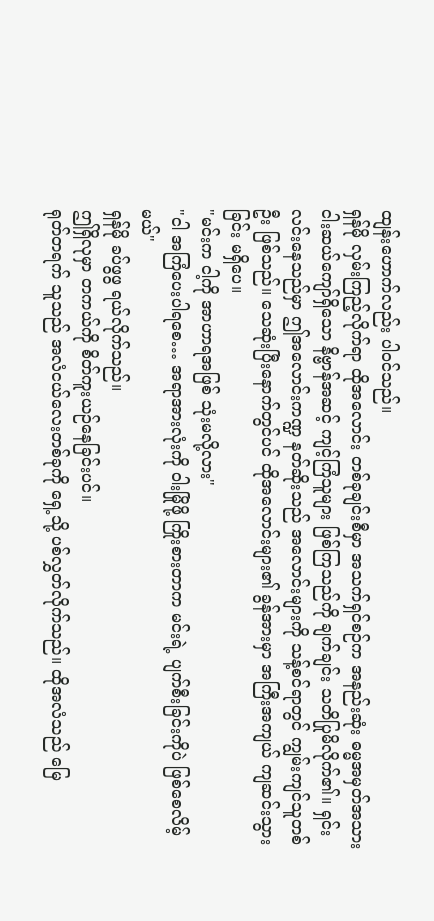ထျန်းဟောက်လည်း ပါဝင်သည်။
ရှန်မို လှမ်းကြည့်လိုက်ရာ ထိုအလောင်း တစ်ခုချင်းစီမှာ အသက်ရှင်စဉ်က အနည်းဆုံး ဓမ္မအမှတ်အသား ငါးဆယ်ကျော်ရှိသော နိဗ္ဗာန်အဆင့် ကျင့်ကြံသူများ ဖြစ်ကြသည်ကို ချက်ချင်း သတိပြုမိလိုက်၏။ ရှင်းလင်းနေသည်မှာ ဤအလောင်းကဏ္ဍ နတ်ဆိုးသည် အလောင်းများကို သန့်စင်ရာတွင် ကျွမ်းကျင်သူတစ်ဦး ဖြစ်သည်။ သေဆုံးပြီးနောက်တွင်ပင် ထိုအလောင်းများ၏ ခွန်အားမှာ အကြီးအကျယ် ကျဆင်းသွားခြင်း မရှိပေ။
"မင်းက ငါ့ကို အာဟာရအဖြစ် သုံးမလို့လား"
"ငါ အကြံပေးပါရစေ… အရာအားလုံးကို ဝါးမြိုဖို့ ကြိုးစားတာက မင်းရဲ့ ပျက်စီးခြင်းကိုပဲ ဖြစ်စေလိမ့်မယ်"
ရှန်မို ခပ်ဖွဖွ ရယ်လိုက်သည်။
ဤရှိလုမှာ တကယ်ကို စိတ်ကူးယဉ်နေခြင်းပင်။
ရုတ်တရက် သူသည် အလံငယ်လေးတစ်ခုကို ရှေ့သို့ ပစ်လွှတ်လိုက်သည်။ ထိုအလံသည် မြေ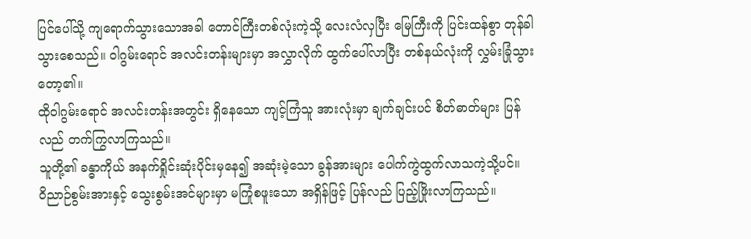ပြင်ပေါ်သို့ ကျရောက်သွားသောအခါ တောင်ကြီးတစ်လုံးကဲ့သို့ လေးလံလှပြီး မြေကြီးကို ပြင်းထန်စွာ တုန်ခါသွားစေသည်။ ဝါဂွမ်းရောင် အလင်းတန်းများမှာ အလွှာလိုက် ထွက်ပေါ်လာပြီး တစ်နယ်လုံးကို လွှမ်းခြုံသွားတော့၏။
ထိုဝါဂွမ်းရောင် အလင်းတန်းအတွင်း ရှိနေသော ကျင့်ကြံသူ အားလုံးမှာ ချက်ချင်းပင် စိတ်ဓာတ်များ ပြန်လည် တက်ကြွလာကြသည်။
သူတို့၏ ခန္ဓာကိုယ် အနက်ရှိုင်းဆုံးပိုင်းမှနေ၍ အဆုံးမဲ့သော ခွန်အားများ ပေါက်ကွဲထွက်လာသကဲ့သို့ပင်။
ဝိညာဉ်စွမ်းအားနှင့် သွေးစွမ်းအင်များမှာ မကြုံစဖူးသော အရှိန်ဖြင့် ပြန်လည် ပြည့်ဖြိုးလာကြသည်။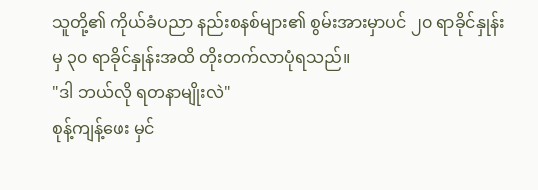သူတို့၏ ကိုယ်ခံပညာ နည်းစနစ်များ၏ စွမ်းအားမှာပင် ၂၀ ရာခိုင်နှုန်းမှ ၃၀ ရာခိုင်နှုန်းအထိ တိုးတက်လာပုံရသည်။
"ဒါ ဘယ်လို ရတနာမျိုးလဲ"
စုန့်ကျန့်ဖေး မှင်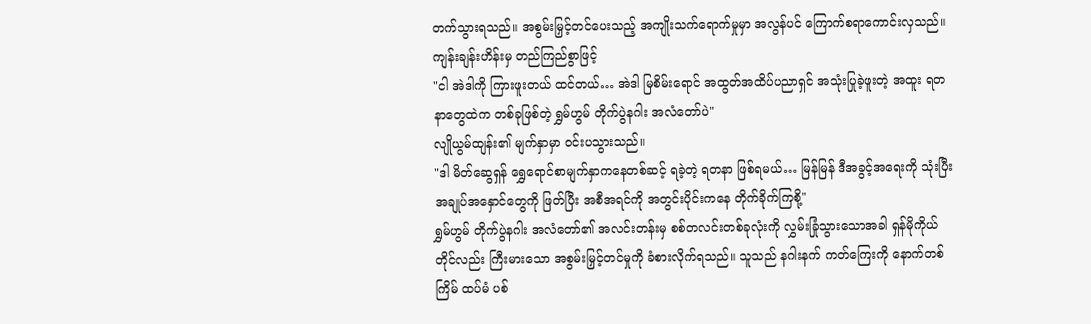တက်သွားရသည်။ အစွမ်းမြှင့်တင်ပေးသည့် အကျိုးသက်ရောက်မှုမှာ အလွန်ပင် ကြောက်စရာကောင်းလှသည်။
ကျန်းချန်းဟိန်းမှ တည်ကြည်စွာဖြင့်
"ငါ အဲဒါကို ကြားဖူးတယ် ထင်တယ်… အဲဒါ မြစိမ်းရောင် အထွတ်အထိပ်ပညာရှင် အသုံးပြုခဲ့ဖူးတဲ့ အထူး ရတနာတွေထဲက တစ်ခုဖြစ်တဲ့ ရွှမ်ဟွမ် တိုက်ပွဲနဂါး အလံတော်ပဲ"
လျိုယွမ်ထျန်း၏ မျက်နှာမှာ ဝင်းပသွားသည်။
"ဒါ မိတ်ဆွေရှန် ရွှေရောင်စာမျက်နှာကနေတစ်ဆင့် ရခဲ့တဲ့ ရတနာ ဖြစ်ရမယ်… မြန်မြန် ဒီအခွင့်အရေးကို သုံးပြီး အချုပ်အနှောင်တွေကို ဖြတ်ပြီး အစီအရင်ကို အတွင်းပိုင်းကနေ တိုက်ခိုက်ကြစို့"
ရွှမ်ဟွမ် တိုက်ပွဲနဂါး အလံတော်၏ အလင်းတန်းမှ စစ်တလင်းတစ်ခုလုံးကို လွှမ်းခြုံသွားသောအခါ ရှန်မိုကိုယ်တိုင်လည်း ကြီးမားသော အစွမ်းမြှင့်တင်မှုကို ခံစားလိုက်ရသည်။ သူသည် နဂါးနက် ကတ်ကြေးကို နောက်တစ်ကြိမ် ထပ်မံ ပစ်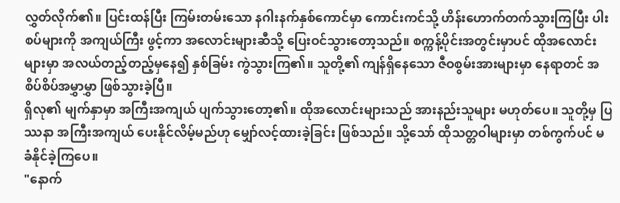လွှတ်လိုက်၏။ ပြင်းထန်ပြီး ကြမ်းတမ်းသော နဂါးနက်နှစ်ကောင်မှာ ကောင်းကင်သို့ ဟိန်းဟောက်တက်သွားကြပြီး ပါးစပ်များကို အကျယ်ကြီး ဖွင့်ကာ အလောင်းများဆီသို့ ပြေးဝင်သွားတော့သည်။ စက္ကန့်ပိုင်းအတွင်းမှာပင် ထိုအလောင်းများမှာ အလယ်တည့်တည့်မှနေ၍ နှစ်ခြမ်း ကွဲသွားကြ၏။ သူတို့၏ ကျန်ရှိနေသော ဇီဝစွမ်းအားများမှာ နေရာတင် အစိပ်စိပ်အမွှာမွှာ ဖြစ်သွားခဲ့ပြီ။
ရှိလု၏ မျက်နှာမှာ အကြီးအကျယ် ပျက်သွားတော့၏။ ထိုအလောင်းများသည် အားနည်းသူများ မဟုတ်ပေ။ သူတို့မှ ပြဿနာ အကြီးအကျယ် ပေးနိုင်လိမ့်မည်ဟု မျှော်လင့်ထားခဲ့ခြင်း ဖြစ်သည်။ သို့သော် ထိုသတ္တဝါများမှာ တစ်ကွက်ပင် မခံနိုင်ခဲ့ကြပေ။
"နောက်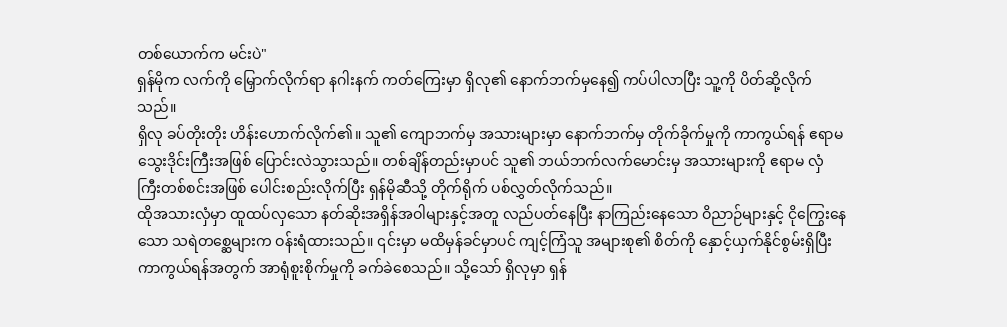တစ်ယောက်က မင်းပဲ"
ရှန်မိုက လက်ကို မြှောက်လိုက်ရာ နဂါးနက် ကတ်ကြေးမှာ ရှိလု၏ နောက်ဘက်မှနေ၍ ကပ်ပါလာပြီး သူ့ကို ပိတ်ဆို့လိုက်သည်။
ရှိလု ခပ်တိုးတိုး ဟိန်းဟောက်လိုက်၏။ သူ၏ ကျောဘက်မှ အသားများမှာ နောက်ဘက်မှ တိုက်ခိုက်မှုကို ကာကွယ်ရန် ဧရာမ သွေးဒိုင်းကြီးအဖြစ် ပြောင်းလဲသွားသည်။ တစ်ချိန်တည်းမှာပင် သူ၏ ဘယ်ဘက်လက်မောင်းမှ အသားများကို ဧရာမ လှံကြီးတစ်စင်းအဖြစ် ပေါင်းစည်းလိုက်ပြီး ရှန်မိုဆီသို့ တိုက်ရိုက် ပစ်လွှတ်လိုက်သည်။
ထိုအသားလှံမှာ ထူထပ်လှသော နတ်ဆိုးအရှိန်အဝါများနှင့်အတူ လည်ပတ်နေပြီး နာကြည်းနေသော ဝိညာဉ်များနှင့် ငိုကြွေးနေသော သရဲတစ္ဆေများက ဝန်းရံထားသည်။ ၎င်းမှာ မထိမှန်ခင်မှာပင် ကျင့်ကြံသူ အများစု၏ စိတ်ကို နှောင့်ယှက်နိုင်စွမ်းရှိပြီး ကာကွယ်ရန်အတွက် အာရုံစူးစိုက်မှုကို ခက်ခဲစေသည်။ သို့သော် ရှိလုမှာ ရှန်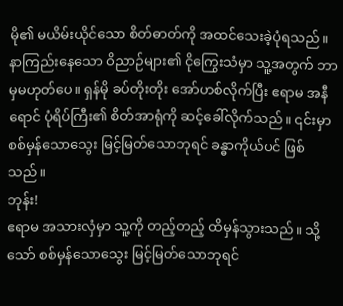မို၏ မယိမ်းယိုင်သော စိတ်ဓာတ်ကို အထင်သေးခဲ့ပုံရသည်။ နာကြည်းနေသော ဝိညာဉ်များ၏ ငိုကြွေးသံမှာ သူ့အတွက် ဘာမှမဟုတ်ပေ။ ရှန်မို ခပ်တိုးတိုး အော်ဟစ်လိုက်ပြီး ဧရာမ အနီရောင် ပုံရိပ်ကြီး၏ စိတ်အာရုံကို ဆင့်ခေါ်လိုက်သည်။ ၎င်းမှာ စစ်မှန်သောသွေး မြင့်မြတ်သောဘုရင် ခန္ဓာကိုယ်ပင် ဖြစ်သည်။
ဘုန်း!
ဧရာမ အသားလှံမှာ သူ့ကို တည့်တည့် ထိမှန်သွားသည်။ သို့သော် စစ်မှန်သောသွေး မြင့်မြတ်သောဘုရင်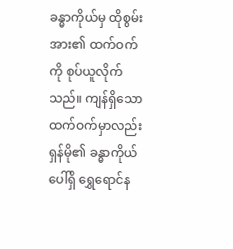ခန္ဓာကိုယ်မှ ထိုစွမ်းအား၏ ထက်ဝက်ကို စုပ်ယူလိုက်သည်။ ကျန်ရှိသော ထက်ဝက်မှာလည်း ရှန်မို၏ ခန္ဓာကိုယ်ပေါ်ရှိ ရွှေရောင်န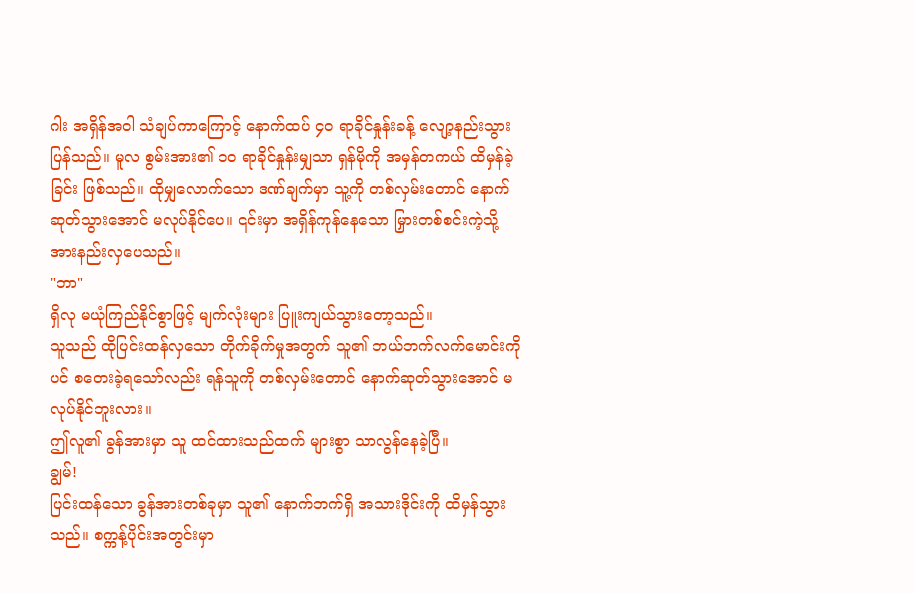ဂါး အရှိန်အဝါ သံချပ်ကာကြောင့် နောက်ထပ် ၄၀ ရာခိုင်နှုန်းခန့် လျော့နည်းသွားပြန်သည်။ မူလ စွမ်းအား၏ ၁၀ ရာခိုင်နှုန်းမျှသာ ရှန်မိုကို အမှန်တကယ် ထိမှန်ခဲ့ခြင်း ဖြစ်သည်။ ထိုမျှလောက်သော ဒဏ်ချက်မှာ သူ့ကို တစ်လှမ်းတောင် နောက်ဆုတ်သွားအောင် မလုပ်နိုင်ပေ။ ၎င်းမှာ အရှိန်ကုန်နေသော မြှားတစ်စင်းကဲ့သို့ အားနည်းလှပေသည်။
"ဘာ"
ရှိလု မယုံကြည်နိုင်စွာဖြင့် မျက်လုံးများ ပြူးကျယ်သွားတော့သည်။
သူသည် ထိုပြင်းထန်လှသော တိုက်ခိုက်မှုအတွက် သူ၏ ဘယ်ဘက်လက်မောင်းကိုပင် စတေးခဲ့ရသော်လည်း ရန်သူကို တစ်လှမ်းတောင် နောက်ဆုတ်သွားအောင် မလုပ်နိုင်ဘူးလား။
ဤလူ၏ ခွန်အားမှာ သူ ထင်ထားသည်ထက် များစွာ သာလွန်နေခဲ့ပြီ။
ချွမ်!
ပြင်းထန်သော ခွန်အားတစ်ခုမှာ သူ၏ နောက်ဘက်ရှိ အသားဒိုင်းကို ထိမှန်သွားသည်။ စက္ကန့်ပိုင်းအတွင်းမှာ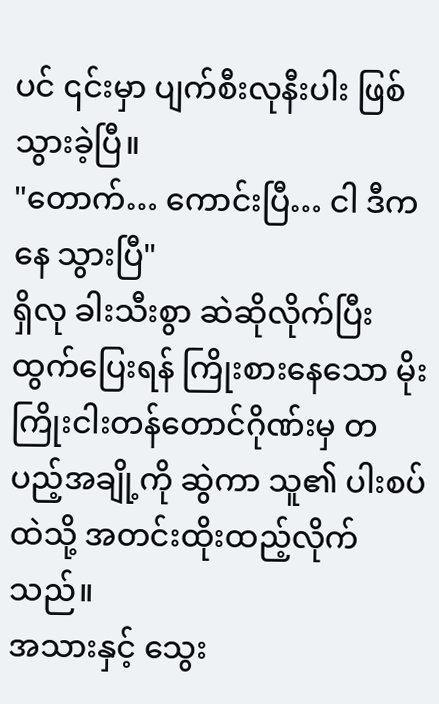ပင် ၎င်းမှာ ပျက်စီးလုနီးပါး ဖြစ်သွားခဲ့ပြီ။
"တောက်… ကောင်းပြီ… ငါ ဒီကနေ သွားပြီ"
ရှိလု ခါးသီးစွာ ဆဲဆိုလိုက်ပြီး ထွက်ပြေးရန် ကြိုးစားနေသော မိုးကြိုးငါးတန်တောင်ဂိုဏ်းမှ တပည့်အချို့ကို ဆွဲကာ သူ၏ ပါးစပ်ထဲသို့ အတင်းထိုးထည့်လိုက်သည်။
အသားနှင့် သွေး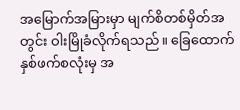အမြောက်အမြားမှာ မျက်စိတစ်မှိတ်အတွင်း ဝါးမြိုခံလိုက်ရသည်။ ခြေထောက်နှစ်ဖက်စလုံးမှ အ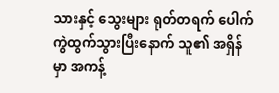သားနှင့် သွေးများ ရုတ်တရက် ပေါက်ကွဲထွက်သွားပြီးနောက် သူ၏ အရှိန်မှာ အကန့်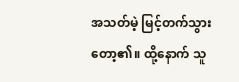အသတ်မဲ့ မြင့်တက်သွားတော့၏။ ထို့နောက် သူ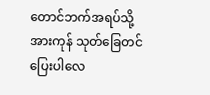တောင်ဘက်အရပ်သို့ အားကုန် သုတ်ခြေတင် ပြေးပါလေ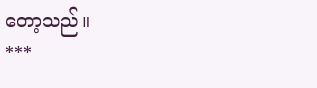တော့သည်။
***